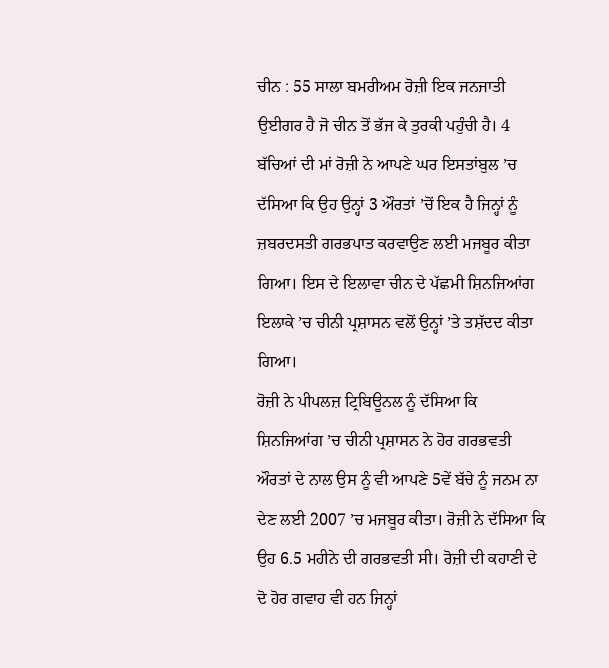ਚੀਨ : 55 ਸਾਲਾ ਬਮਰੀਅਮ ਰੋਜ਼ੀ ਇਕ ਜਨਜਾਤੀ ਉਈਗਰ ਹੈ ਜੋ ਚੀਨ ਤੋਂ ਭੱਜ ਕੇ ਤੁਰਕੀ ਪਹੁੰਚੀ ਹੈ। 4 ਬੱਚਿਆਂ ਦੀ ਮਾਂ ਰੋਜ਼ੀ ਨੇ ਆਪਣੇ ਘਰ ਇਸਤਾਂਬੁਲ ’ਚ ਦੱਸਿਆ ਕਿ ਉਹ ਉਨ੍ਹਾਂ 3 ਔਰਤਾਂ ’ਚੋਂ ਇਕ ਹੈ ਜਿਨ੍ਹਾਂ ਨੂੰ ਜ਼ਬਰਦਸਤੀ ਗਰਭਪਾਤ ਕਰਵਾਉਣ ਲਈ ਮਜਬੂਰ ਕੀਤਾ ਗਿਆ। ਇਸ ਦੇ ਇਲਾਵਾ ਚੀਨ ਦੇ ਪੱਛਮੀ ਸ਼ਿਨਜਿਆਂਗ ਇਲਾਕੇ ’ਚ ਚੀਨੀ ਪ੍ਰਸ਼ਾਸਨ ਵਲੋਂ ਉਨ੍ਹਾਂ ’ਤੇ ਤਸ਼ੱਦਦ ਕੀਤਾ ਗਿਆ।
ਰੋਜ਼ੀ ਨੇ ਪੀਪਲਜ਼ ਟ੍ਰਿਬਿਊਨਲ ਨੂੰ ਦੱਸਿਆ ਕਿ ਸ਼ਿਨਜਿਆਂਗ ’ਚ ਚੀਨੀ ਪ੍ਰਸ਼ਾਸਨ ਨੇ ਹੋਰ ਗਰਭਵਤੀ ਔਰਤਾਂ ਦੇ ਨਾਲ ਉਸ ਨੂੰ ਵੀ ਆਪਣੇ 5ਵੇਂ ਬੱਚੇ ਨੂੰ ਜਨਮ ਨਾ ਦੇਣ ਲਈ 2007 ’ਚ ਮਜਬੂਰ ਕੀਤਾ। ਰੋਜ਼ੀ ਨੇ ਦੱਸਿਆ ਕਿ ਉਹ 6.5 ਮਹੀਨੇ ਦੀ ਗਰਭਵਤੀ ਸੀ। ਰੋਜ਼ੀ ਦੀ ਕਹਾਣੀ ਦੇ ਦੋ ਹੋਰ ਗਵਾਹ ਵੀ ਹਨ ਜਿਨ੍ਹਾਂ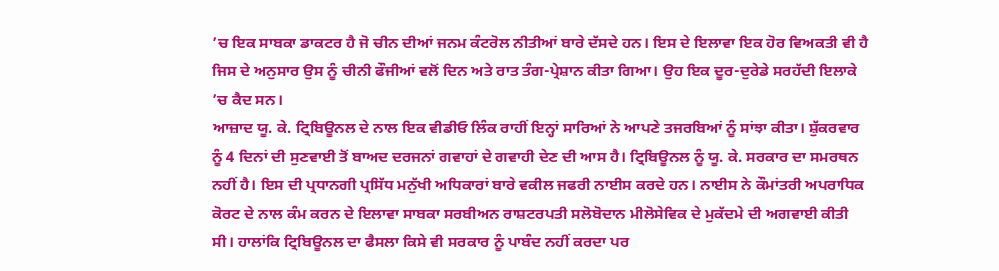’ਚ ਇਕ ਸਾਬਕਾ ਡਾਕਟਰ ਹੈ ਜੋ ਚੀਨ ਦੀਆਂ ਜਨਮ ਕੰਟਰੋਲ ਨੀਤੀਆਂ ਬਾਰੇ ਦੱਸਦੇ ਹਨ। ਇਸ ਦੇ ਇਲਾਵਾ ਇਕ ਹੋਰ ਵਿਅਕਤੀ ਵੀ ਹੈ ਜਿਸ ਦੇ ਅਨੁਸਾਰ ਉਸ ਨੂੰ ਚੀਨੀ ਫੌਜੀਆਂ ਵਲੋਂ ਦਿਨ ਅਤੇ ਰਾਤ ਤੰਗ-ਪ੍ਰੇਸ਼ਾਨ ਕੀਤਾ ਗਿਆ। ਉਹ ਇਕ ਦੂਰ-ਦੁਰੇਡੇ ਸਰਹੱਦੀ ਇਲਾਕੇ ’ਚ ਕੈਦ ਸਨ।
ਆਜ਼ਾਦ ਯੂ. ਕੇ. ਟ੍ਰਿਬਿਊਨਲ ਦੇ ਨਾਲ ਇਕ ਵੀਡੀਓ ਲਿੰਕ ਰਾਹੀਂ ਇਨ੍ਹਾਂ ਸਾਰਿਆਂ ਨੇ ਆਪਣੇ ਤਜਰਬਿਆਂ ਨੂੰ ਸਾਂਝਾ ਕੀਤਾ। ਸ਼ੁੱਕਰਵਾਰ ਨੂੰ 4 ਦਿਨਾਂ ਦੀ ਸੁਣਵਾਈ ਤੋਂ ਬਾਅਦ ਦਰਜਨਾਂ ਗਵਾਹਾਂ ਦੇ ਗਵਾਹੀ ਦੇਣ ਦੀ ਆਸ ਹੈ। ਟ੍ਰਿਬਿਊਨਲ ਨੂੰ ਯੂ. ਕੇ. ਸਰਕਾਰ ਦਾ ਸਮਰਥਨ ਨਹੀਂ ਹੈ। ਇਸ ਦੀ ਪ੍ਰਧਾਨਗੀ ਪ੍ਰਸਿੱਧ ਮਨੁੱਖੀ ਅਧਿਕਾਰਾਂ ਬਾਰੇ ਵਕੀਲ ਜਫਰੀ ਨਾਈਸ ਕਰਦੇ ਹਨ। ਨਾਈਸ ਨੇ ਕੌਮਾਂਤਰੀ ਅਪਰਾਧਿਕ ਕੋਰਟ ਦੇ ਨਾਲ ਕੰਮ ਕਰਨ ਦੇ ਇਲਾਵਾ ਸਾਬਕਾ ਸਰਬੀਅਨ ਰਾਸ਼ਟਰਪਤੀ ਸਲੋਬੋਦਾਨ ਮੀਲੋਸੇਵਿਕ ਦੇ ਮੁਕੱਦਮੇ ਦੀ ਅਗਵਾਈ ਕੀਤੀ ਸੀ। ਹਾਲਾਂਕਿ ਟ੍ਰਿਬਿਊਨਲ ਦਾ ਫੈਸਲਾ ਕਿਸੇ ਵੀ ਸਰਕਾਰ ਨੂੰ ਪਾਬੰਦ ਨਹੀਂ ਕਰਦਾ ਪਰ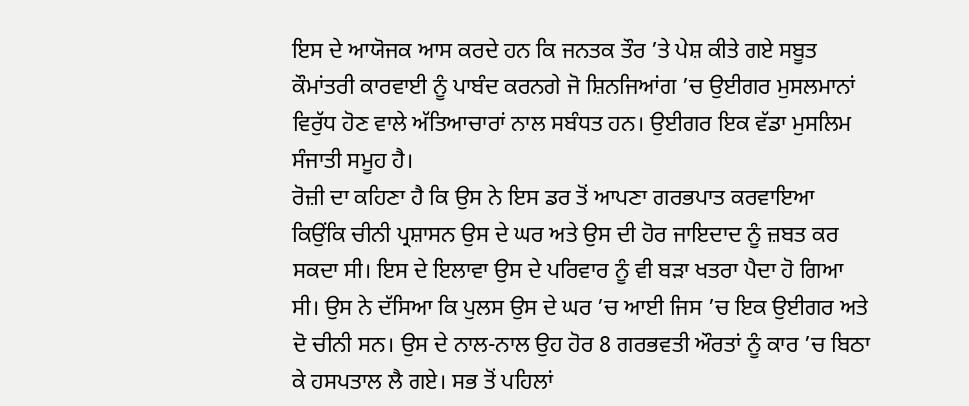ਇਸ ਦੇ ਆਯੋਜਕ ਆਸ ਕਰਦੇ ਹਨ ਕਿ ਜਨਤਕ ਤੌਰ ’ਤੇ ਪੇਸ਼ ਕੀਤੇ ਗਏ ਸਬੂਤ ਕੌਮਾਂਤਰੀ ਕਾਰਵਾਈ ਨੂੰ ਪਾਬੰਦ ਕਰਨਗੇ ਜੋ ਸ਼ਿਨਜਿਆਂਗ ’ਚ ਉਈਗਰ ਮੁਸਲਮਾਨਾਂ ਵਿਰੁੱਧ ਹੋਣ ਵਾਲੇ ਅੱਤਿਆਚਾਰਾਂ ਨਾਲ ਸਬੰਧਤ ਹਨ। ਉਈਗਰ ਇਕ ਵੱਡਾ ਮੁਸਲਿਮ ਸੰਜਾਤੀ ਸਮੂਹ ਹੈ।
ਰੋਜ਼ੀ ਦਾ ਕਹਿਣਾ ਹੈ ਕਿ ਉਸ ਨੇ ਇਸ ਡਰ ਤੋਂ ਆਪਣਾ ਗਰਭਪਾਤ ਕਰਵਾਇਆ ਕਿਉਂਕਿ ਚੀਨੀ ਪ੍ਰਸ਼ਾਸਨ ਉਸ ਦੇ ਘਰ ਅਤੇ ਉਸ ਦੀ ਹੋਰ ਜਾਇਦਾਦ ਨੂੰ ਜ਼ਬਤ ਕਰ ਸਕਦਾ ਸੀ। ਇਸ ਦੇ ਇਲਾਵਾ ਉਸ ਦੇ ਪਰਿਵਾਰ ਨੂੰ ਵੀ ਬੜਾ ਖਤਰਾ ਪੈਦਾ ਹੋ ਗਿਆ ਸੀ। ਉਸ ਨੇ ਦੱਸਿਆ ਕਿ ਪੁਲਸ ਉਸ ਦੇ ਘਰ ’ਚ ਆਈ ਜਿਸ ’ਚ ਇਕ ਉਈਗਰ ਅਤੇ ਦੋ ਚੀਨੀ ਸਨ। ਉਸ ਦੇ ਨਾਲ-ਨਾਲ ਉਹ ਹੋਰ 8 ਗਰਭਵਤੀ ਔਰਤਾਂ ਨੂੰ ਕਾਰ ’ਚ ਬਿਠਾ ਕੇ ਹਸਪਤਾਲ ਲੈ ਗਏ। ਸਭ ਤੋਂ ਪਹਿਲਾਂ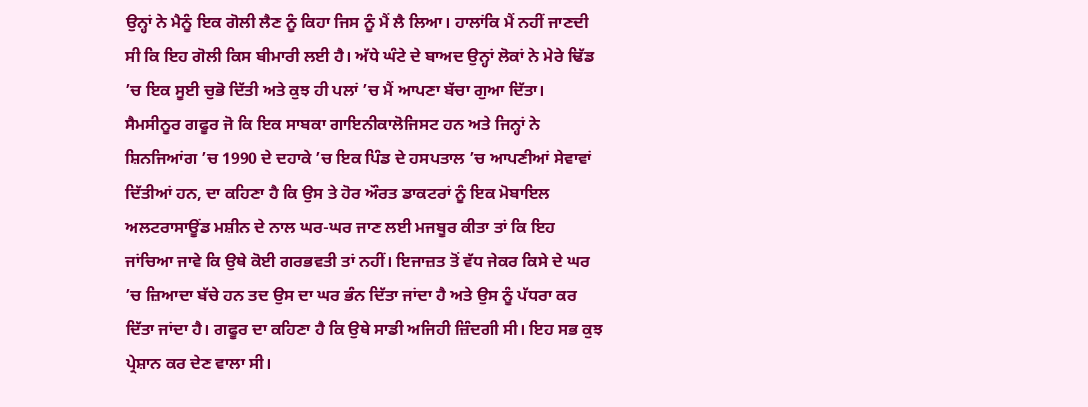ਉਨ੍ਹਾਂ ਨੇ ਮੈਨੂੰ ਇਕ ਗੋਲੀ ਲੈਣ ਨੂੰ ਕਿਹਾ ਜਿਸ ਨੂੰ ਮੈਂ ਲੈ ਲਿਆ। ਹਾਲਾਂਕਿ ਮੈਂ ਨਹੀਂ ਜਾਣਦੀ ਸੀ ਕਿ ਇਹ ਗੋਲੀ ਕਿਸ ਬੀਮਾਰੀ ਲਈ ਹੈ। ਅੱਧੇ ਘੰਟੇ ਦੇ ਬਾਅਦ ਉਨ੍ਹਾਂ ਲੋਕਾਂ ਨੇ ਮੇਰੇ ਢਿੱਡ ’ਚ ਇਕ ਸੂਈ ਚੁਭੋ ਦਿੱਤੀ ਅਤੇ ਕੁਝ ਹੀ ਪਲਾਂ ’ਚ ਮੈਂ ਆਪਣਾ ਬੱਚਾ ਗੁਆ ਦਿੱਤਾ।
ਸੈਮਸੀਨੂਰ ਗਫੂਰ ਜੋ ਕਿ ਇਕ ਸਾਬਕਾ ਗਾਇਨੀਕਾਲੋਜਿਸਟ ਹਨ ਅਤੇ ਜਿਨ੍ਹਾਂ ਨੇ ਸ਼ਿਨਜਿਆਂਗ ’ਚ 1990 ਦੇ ਦਹਾਕੇ ’ਚ ਇਕ ਪਿੰਡ ਦੇ ਹਸਪਤਾਲ ’ਚ ਆਪਣੀਆਂ ਸੇਵਾਵਾਂ ਦਿੱਤੀਆਂ ਹਨ, ਦਾ ਕਹਿਣਾ ਹੈ ਕਿ ਉਸ ਤੇ ਹੋਰ ਔਰਤ ਡਾਕਟਰਾਂ ਨੂੰ ਇਕ ਮੋਬਾਇਲ ਅਲਟਰਾਸਾਊਂਡ ਮਸ਼ੀਨ ਦੇ ਨਾਲ ਘਰ-ਘਰ ਜਾਣ ਲਈ ਮਜਬੂਰ ਕੀਤਾ ਤਾਂ ਕਿ ਇਹ ਜਾਂਚਿਆ ਜਾਵੇ ਕਿ ਉਥੇ ਕੋਈ ਗਰਭਵਤੀ ਤਾਂ ਨਹੀਂ। ਇਜਾਜ਼ਤ ਤੋਂ ਵੱਧ ਜੇਕਰ ਕਿਸੇ ਦੇ ਘਰ ’ਚ ਜ਼ਿਆਦਾ ਬੱਚੇ ਹਨ ਤਦ ਉਸ ਦਾ ਘਰ ਭੰਨ ਦਿੱਤਾ ਜਾਂਦਾ ਹੈ ਅਤੇ ਉਸ ਨੂੰ ਪੱਧਰਾ ਕਰ ਦਿੱਤਾ ਜਾਂਦਾ ਹੈ। ਗਫੂਰ ਦਾ ਕਹਿਣਾ ਹੈ ਕਿ ਉਥੇ ਸਾਡੀ ਅਜਿਹੀ ਜ਼ਿੰਦਗੀ ਸੀ। ਇਹ ਸਭ ਕੁਝ ਪ੍ਰੇਸ਼ਾਨ ਕਰ ਦੇਣ ਵਾਲਾ ਸੀ।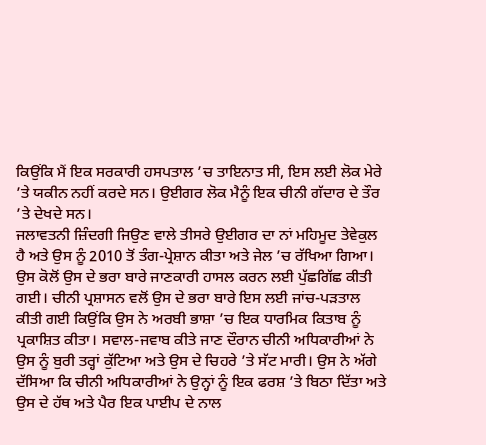ਕਿਉਂਕਿ ਮੈਂ ਇਕ ਸਰਕਾਰੀ ਹਸਪਤਾਲ ’ਚ ਤਾਇਨਾਤ ਸੀ, ਇਸ ਲਈ ਲੋਕ ਮੇਰੇ ’ਤੇ ਯਕੀਨ ਨਹੀਂ ਕਰਦੇ ਸਨ। ਉਈਗਰ ਲੋਕ ਮੈਨੂੰ ਇਕ ਚੀਨੀ ਗੱਦਾਰ ਦੇ ਤੌਰ ’ਤੇ ਦੇਖਦੇ ਸਨ।
ਜਲਾਵਤਨੀ ਜ਼ਿੰਦਗੀ ਜਿਉਣ ਵਾਲੇ ਤੀਸਰੇ ਉਈਗਰ ਦਾ ਨਾਂ ਮਹਿਮੂਦ ਤੇਵੇਕੁਲ ਹੈ ਅਤੇ ਉਸ ਨੂੰ 2010 ਤੋਂ ਤੰਗ-ਪ੍ਰੇਸ਼ਾਨ ਕੀਤਾ ਅਤੇ ਜੇਲ ’ਚ ਰੱਖਿਆ ਗਿਆ। ਉਸ ਕੋਲੋਂ ਉਸ ਦੇ ਭਰਾ ਬਾਰੇ ਜਾਣਕਾਰੀ ਹਾਸਲ ਕਰਨ ਲਈ ਪੁੱਛਗਿੱਛ ਕੀਤੀ ਗਈ। ਚੀਨੀ ਪ੍ਰਸ਼ਾਸਨ ਵਲੋਂ ਉਸ ਦੇ ਭਰਾ ਬਾਰੇ ਇਸ ਲਈ ਜਾਂਚ-ਪੜਤਾਲ ਕੀਤੀ ਗਈ ਕਿਉਂਕਿ ਉਸ ਨੇ ਅਰਬੀ ਭਾਸ਼ਾ ’ਚ ਇਕ ਧਾਰਮਿਕ ਕਿਤਾਬ ਨੂੰ ਪ੍ਰਕਾਸ਼ਿਤ ਕੀਤਾ। ਸਵਾਲ-ਜਵਾਬ ਕੀਤੇ ਜਾਣ ਦੌਰਾਨ ਚੀਨੀ ਅਧਿਕਾਰੀਆਂ ਨੇ ਉਸ ਨੂੰ ਬੁਰੀ ਤਰ੍ਹਾਂ ਕੁੱਟਿਆ ਅਤੇ ਉਸ ਦੇ ਚਿਹਰੇ ’ਤੇ ਸੱਟ ਮਾਰੀ। ਉਸ ਨੇ ਅੱਗੇ ਦੱਸਿਆ ਕਿ ਚੀਨੀ ਅਧਿਕਾਰੀਆਂ ਨੇ ਉਨ੍ਹਾਂ ਨੂੰ ਇਕ ਫਰਸ਼ ’ਤੇ ਬਿਠਾ ਦਿੱਤਾ ਅਤੇ ਉਸ ਦੇ ਹੱਥ ਅਤੇ ਪੈਰ ਇਕ ਪਾਈਪ ਦੇ ਨਾਲ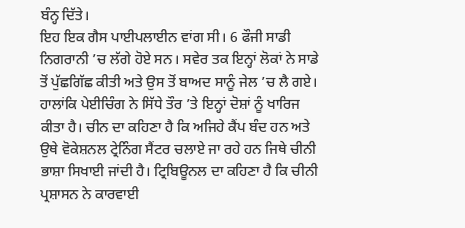ਬੰਨ੍ਹ ਦਿੱਤੇ।
ਇਹ ਇਕ ਗੈਸ ਪਾਈਪਲਾਈਨ ਵਾਂਗ ਸੀ। 6 ਫੌਜੀ ਸਾਡੀ ਨਿਗਰਾਨੀ ’ਚ ਲੱਗੇ ਹੋਏ ਸਨ। ਸਵੇਰ ਤਕ ਇਨ੍ਹਾਂ ਲੋਕਾਂ ਨੇ ਸਾਡੇ ਤੋਂ ਪੁੱਛਗਿੱਛ ਕੀਤੀ ਅਤੇ ਉਸ ਤੋਂ ਬਾਅਦ ਸਾਨੂੰ ਜੇਲ ’ਚ ਲੈ ਗਏ। ਹਾਲਾਂਕਿ ਪੇਈਚਿੰਗ ਨੇ ਸਿੱਧੇ ਤੌਰ ’ਤੇ ਇਨ੍ਹਾਂ ਦੋਸ਼ਾਂ ਨੂੰ ਖਾਰਿਜ ਕੀਤਾ ਹੈ। ਚੀਨ ਦਾ ਕਹਿਣਾ ਹੈ ਕਿ ਅਜਿਹੇ ਕੈਂਪ ਬੰਦ ਹਨ ਅਤੇ ਉਥੇ ਵੋਕੇਸ਼ਨਲ ਟ੍ਰੇਨਿੰਗ ਸੈਂਟਰ ਚਲਾਏ ਜਾ ਰਹੇ ਹਨ ਜਿਥੇ ਚੀਨੀ ਭਾਸ਼ਾ ਸਿਖਾਈ ਜਾਂਦੀ ਹੈ। ਟ੍ਰਿਬਿਊਨਲ ਦਾ ਕਹਿਣਾ ਹੈ ਕਿ ਚੀਨੀ ਪ੍ਰਸ਼ਾਸਨ ਨੇ ਕਾਰਵਾਈ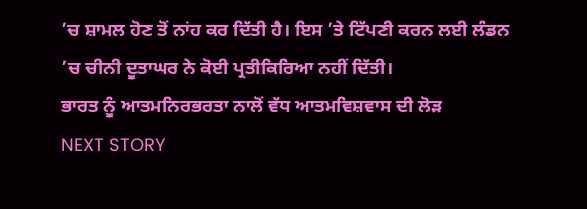’ਚ ਸ਼ਾਮਲ ਹੋਣ ਤੋਂ ਨਾਂਹ ਕਰ ਦਿੱਤੀ ਹੈ। ਇਸ ’ਤੇ ਟਿੱਪਣੀ ਕਰਨ ਲਈ ਲੰਡਨ ’ਚ ਚੀਨੀ ਦੂਤਾਘਰ ਨੇ ਕੋਈ ਪ੍ਰਤੀਕਿਰਿਆ ਨਹੀਂ ਦਿੱਤੀ।
ਭਾਰਤ ਨੂੰ ਆਤਮਨਿਰਭਰਤਾ ਨਾਲੋਂ ਵੱਧ ਆਤਮਵਿਸ਼ਵਾਸ ਦੀ ਲੋੜ
NEXT STORY